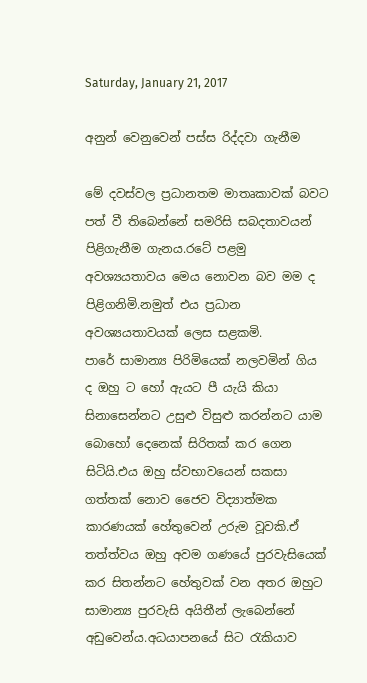Saturday, January 21, 2017

අනුන් වෙනුවෙන් පස්ස රිද්දවා ගැනීම

මේ දවස්වල ප්‍රධානතම මාතෘකාවක් බවට පත් වී තිබෙන්නේ සමරිසි සබදතාවයන් පිළිගැනීම ගැනය.රටේ පළමු අවශ්‍යයතාවය මෙය නොවන බව මම ද පිළිගනිමි.නමුත් එය ප්‍රධාන අවශ්‍යයතාවයක් ලෙස සළකමි.
පාරේ සාමාන්‍ය පිරිමියෙක් නලවමින් ගිය  ද ඔහු ට හෝ ඇයට පී යැයි කියා සිනාසෙන්නට උසුළු විසුළු කරන්නට යාම බොහෝ දෙනෙක් සිරිතක් කර ගෙන සිටියි.එය ඔහු ස්වභාවයෙන් සකසා ගත්තක් නොව ජෛව විද්‍යාත්මක කාරණයක් හේතුවෙන් උරුම වූවකි.ඒ තත්ත්වය ඔහු අවම ගණයේ පුරවැසියෙක් කර සිතන්නට හේතුවක් වන අතර ඔහුට සාමාන්‍ය පුරවැසි අයිතීන් ලැබෙන්නේ අඩුවෙන්ය.අධයාපනයේ සිට රැකියාව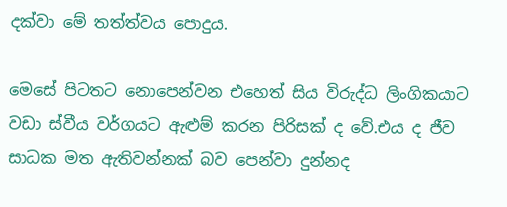දක්වා මේ තත්ත්වය පොදුය.

මෙසේ පිටතට නොපෙන්වන එහෙත් සිය විරුද්ධ ලිංගිකයාට වඩා ස්වීය වර්ගයට ඇළුම් කරන පිරිසක් ද වේ.එය ද ජීව සාධක මත ඇතිවන්නක් බව පෙන්වා දුන්නද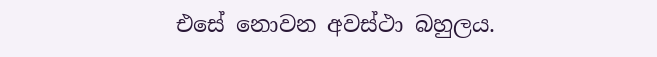එසේ නොවන අවස්ථා බහුලය.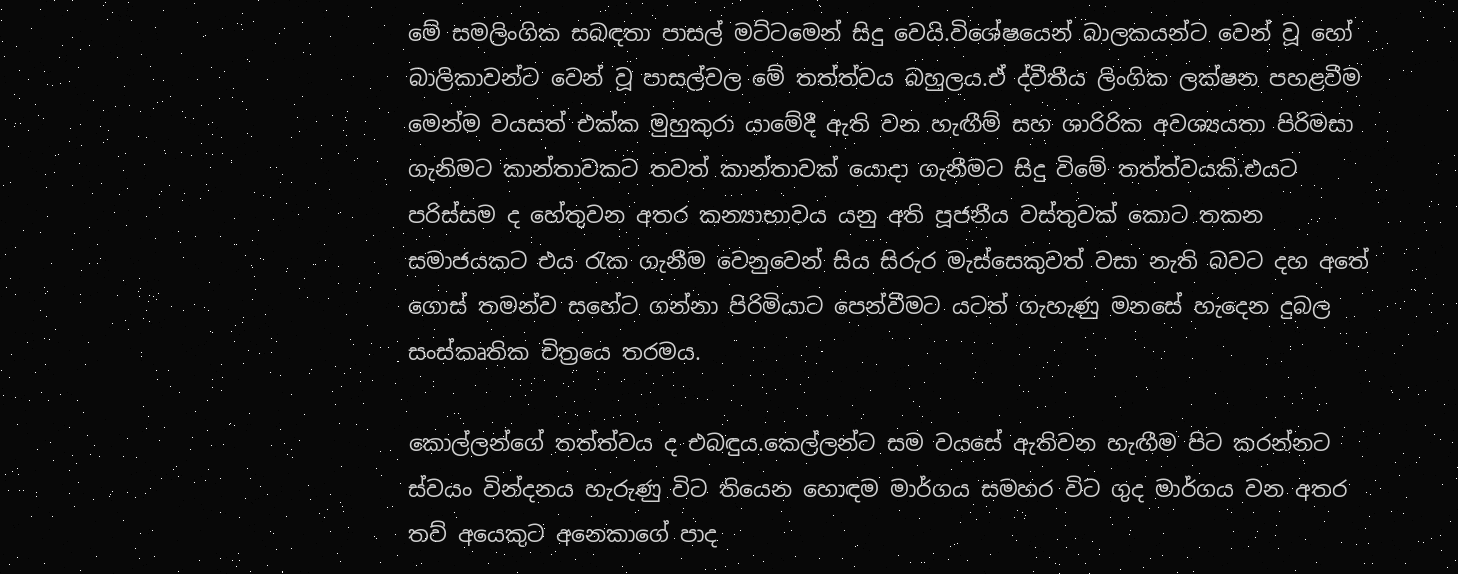මේ සමලිංගික සබඳතා පාසල් මට්ටමෙන් සිදු වෙයි.විශේෂයෙන් බාලකයන්ට වෙන් වූ හෝ බාලිකාවන්ට වෙන් වූ පාසල්වල මේ තත්ත්වය බහුලය.ඒ ද්වීතීය ලිංගික ලක්ෂන පහළවීම මෙන්ම වයසත් එක්ක මුහුකුරා යාමේදී ඇති වන හැඟීම් සහ ශාරිරික අවශ්‍යයතා පිරිමසා ගැනිමට කාන්තාවකට තවත් කාන්තාවක් යොදා ගැනීමට සිදු විමේ තත්ත්වයකි.එයට පරිස්සම ද හේතුවන අතර කන්‍යාභාවය යනු අති පූජනීය වස්තුවක් කොට තකන සමාජයකට එය රැක ගැනීම වෙනුවෙන් සිය සිරුර මැස්සෙකුවත් වසා නැති බවට දහ අතේ ගොස් තමන්ව සහේට ගන්නා පිරිමියාට පෙන්වීමට යටත් ගැහැණු මනසේ හැදෙන දුබල සංස්කෘතික චිත්‍රයෙ තරමය.

කොල්ලන්ගේ තත්ත්වය ද එබඳුය.කෙල්ලන්ට සම වයසේ ඇතිවන හැඟීම පිට කරන්නට ස්වයං වින්දනය හැරුණු විට තියෙන හොඳම මාර්ගය සමහර විට ගුද මාර්ගය වන අතර තව් අයෙකුට අනෙකාගේ පාද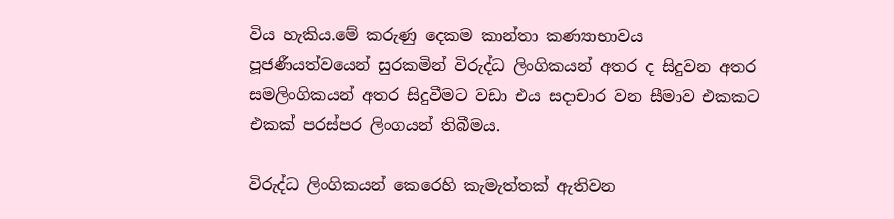විය හැකිය.මේ කරුණු දෙකම කාන්තා කණ්‍යාභාවය පූජණීයත්වයෙන් සුරකමින් විරුද්ධ ලිංගිකයන් අතර ද සිදුවන අතර සමලිංගිකයන් අතර සිදුවීමට වඩා එය සදාචාර වන සීමාව එකකට එකක් පරස්පර ලිංගයන් තිබීමය.

විරුද්ධ ලිංගිකයන් කෙරෙහි කැමැත්තක් ඇතිවන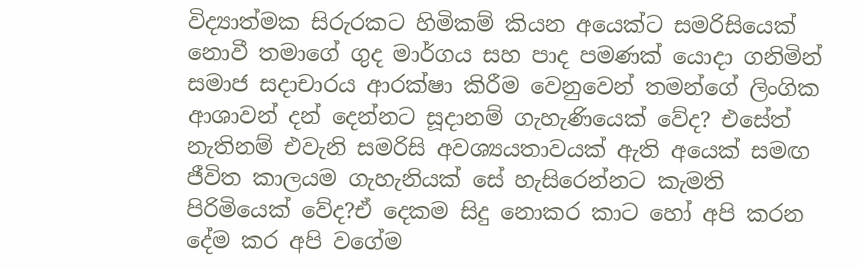විද්‍යාත්මක සිරුරකට හිමිකම් කියන අයෙක්ට සමරිසියෙක් නොවී තමාගේ ගුද මාර්ගය සහ පාද පමණක් යොදා ගනිමින් සමාජ සදාචාරය ආරක්ෂා කිරීම වෙනුවෙන් තමන්ගේ ලිංගික ආශාවන් දන් දෙන්නට සූදානම් ගැහැණියෙක් වේද? එසේත් නැතිනම් එවැනි සමරිසි අවශ්‍යයතාවයක් ඇති අයෙක් සමඟ ජීවිත කාලයම ගැහැනියක් සේ හැසිරෙන්නට කැමති පිරිමියෙක් වේද?ඒ දෙකම සිදු නොකර කාට හෝ අපි කරන දේම කර අපි වගේම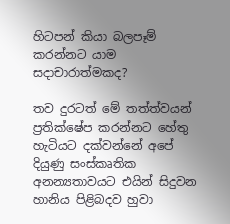හිටපන් කියා බලපෑම් කරන්නට යාම සදාචාරාත්මකද?

තව දුරටත් මේ තත්ත්වයන් ප්‍රතික්ෂේප කරන්නට හේතු හැටියට දක්වන්නේ අපේ දියුණු සංස්කෘතික අනන්‍යතාවයට එයින් සිදුවන හානිය පිළිබදව හුවා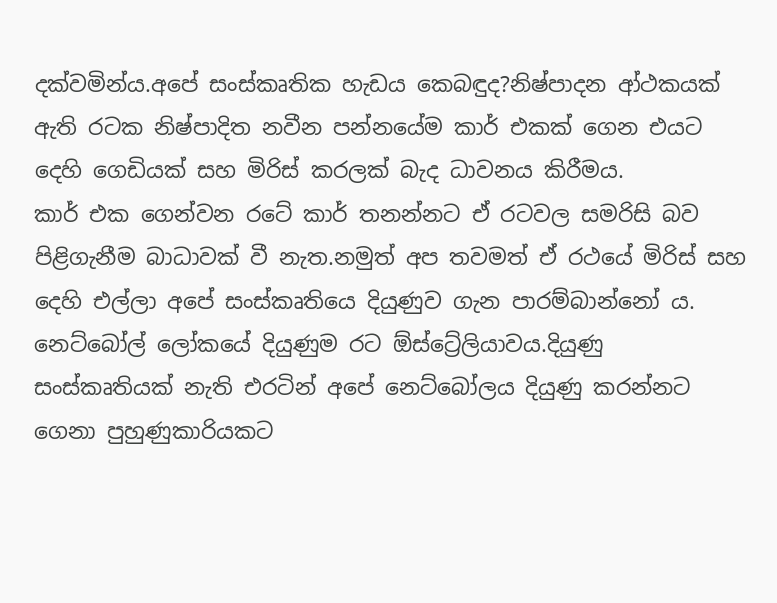දක්වමින්ය.අපේ සංස්කෘතික හැඩය කෙබඳුද?නිෂ්පාදන ආ්ථකයක් ඇති රටක නිෂ්පාදිත නවීන පන්නයේම කාර් එකක් ගෙන එයට දෙහි ගෙඩියක් සහ මිරිස් කරලක් බැද ධාවනය කිරීමය.
කාර් එක ගෙන්වන රටේ කාර් තනන්නට ඒ රටවල සමරිසි බව පිළිගැනීම බාධාවක් වී නැත.නමුත් අප තවමත් ඒ රථයේ මිරිස් සහ දෙහි එල්ලා අපේ සංස්කෘතියෙ දියුණුව ගැන පාරම්බාන්නෝ ය.
නෙට්බෝල් ලෝකයේ දියුණුම රට ඕස්ට්‍රේලියාවය.දියුණු සංස්කෘතියක් නැති එරටින් අපේ නෙට්බෝලය දියුණු කරන්නට ගෙනා පුහුණුකාරියකට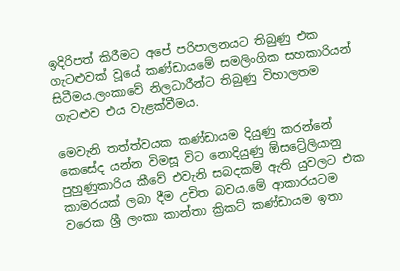ඉදිරිපත් කිරීමට අපේ පරිපාලනයට තිබුණු එක ගැටළුවක් වූයේ කණ්ඩායමේ සමලිංගික සහකාරියන් සිටීමය.ලංකාවේ නිලධාරීන්ට තිබුණු විහාලතම ගැටළුව එය වැළක්වීමය.

මෙවැනි තත්ත්වයක කණ්ඩායම දියුණු කරන්නේ කෙසේද යන්න විමසූ විට නොදියුණු ඕසට්‍රේලියානු පුහුණුකාරිය කීවේ එවැනි සබදකම් ඇති යුවලට එක කාමරයක් ලබා දීම උචිත බවය.මේ ආකාරයටම වරෙක ශ්‍රී ලංකා කාන්තා ක්‍රිකට් කණ්ඩායම ඉතා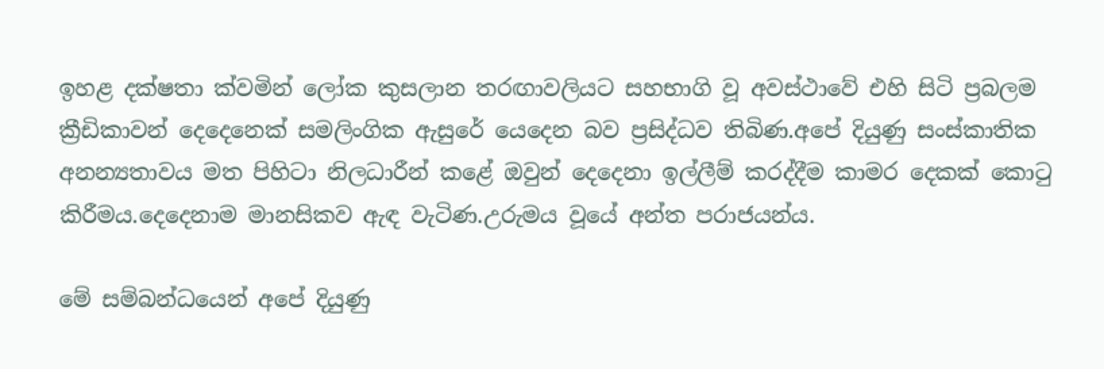ඉහළ දක්ෂතා ක්වමින් ලෝක කුසලාන තරඟාවලියට සහභාගි වූ අවස්ථාවේ එහි සිටි ප්‍රබලම ක්‍රීඩිකාවන් දෙදෙනෙක් සමලිංගික ඇසුරේ යෙදෙන බව ප්‍රසිද්ධව තිබිණ.අපේ දියුණු සංස්කාතික අනන්‍යතාවය මත පිහිටා නිලධාරීන් කළේ ඔවුන් දෙදෙනා ඉල්ලීම් කරද්දීම කාමර දෙකක් කොටු කිරීමය.දෙදෙනාම මානසිකව ඇඳ වැටිණ.උරුමය වූයේ අන්ත පරාජයන්ය.

මේ සම්බන්ධයෙන් අපේ දියුණු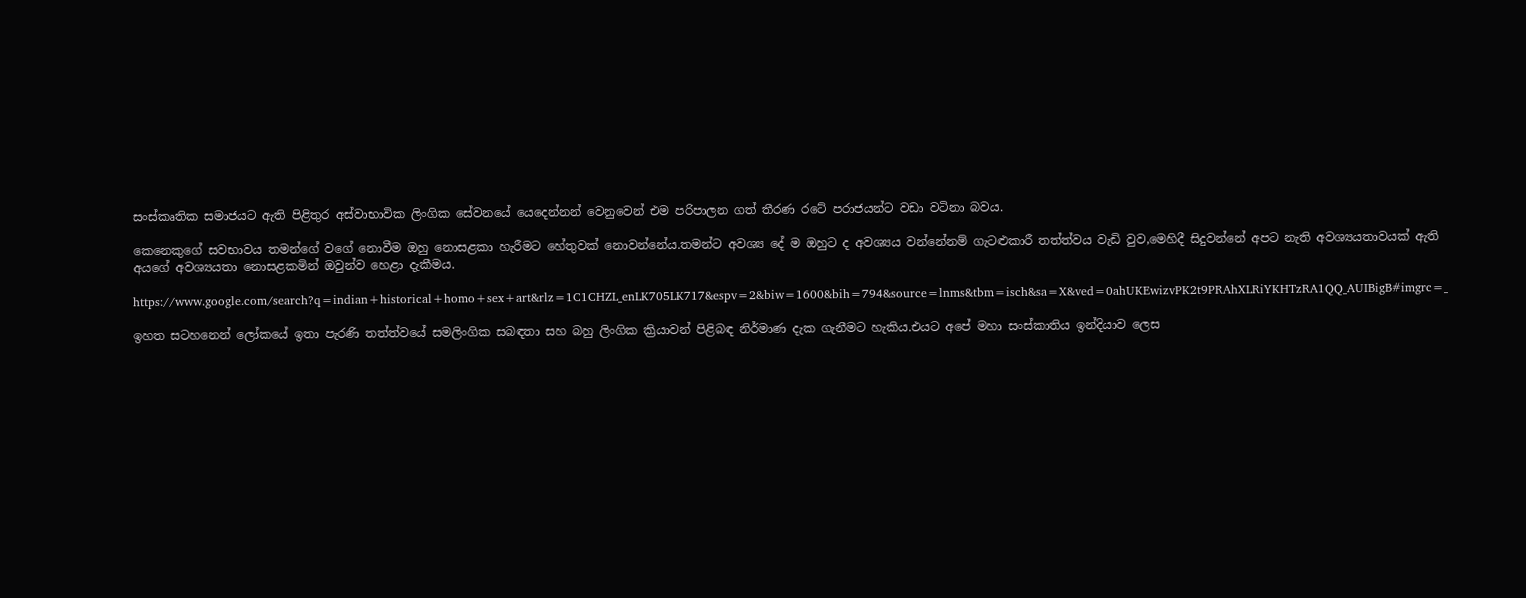සංස්කෘතික සමාජයට ඇති පිළිතුර අස්වාභාවික ලිංගික සේවනයේ යෙදෙන්නන් වෙනුවෙන් එම පරිපාලන ගත් තීරණ රටේ පරාජයන්ට වඩා වටිනා බවය.

කෙනෙකුගේ සවභාවය තමන්ගේ වගේ නොවීම ඔහු නොසළකා හැරීමට හේතුවක් නොවන්නේය.තමන්ට අවශ්‍ය දේ ම ඔහුට ද අවශ්‍යය වන්නේනම් ගැටළුකාරී තත්ත්වය වැඩි වුව,මෙහිදී සිදුවන්නේ අපට නැති අවශ්‍යයතාවයක් ඇති අයගේ අවශ්‍යයතා නොසළකමින් ඔවුන්ව හෙළා දැකීමය.

https://www.google.com/search?q=indian+historical+homo+sex+art&rlz=1C1CHZL_enLK705LK717&espv=2&biw=1600&bih=794&source=lnms&tbm=isch&sa=X&ved=0ahUKEwizvPK2t9PRAhXLRiYKHTzRA1QQ_AUIBigB#imgrc=_

ඉහත සටහනෙන් ලෝකයේ ඉතා පැරණි තත්ත්වයේ සමලිංගික සබඳතා සහ බහු ලිංගික ක්‍රියාවන් පිළිබඳ නිර්මාණ දැක ගැනීමට හැකිය.එයට අපේ මහා සංස්කාතිය ඉන්දියාව ලෙස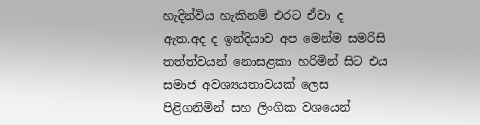හැදින්විය හැකිනම් එරට ඒවා ද ඇත.අද ද ඉන්දියාව අප මෙන්ම සමරිසි තත්ත්වයන් නොසළකා හරිමින් සිට එය සමාජ අවශ්‍යයතාවයක් ලෙස පිළිගනිමින් සහ ලිංගික වශයෙන්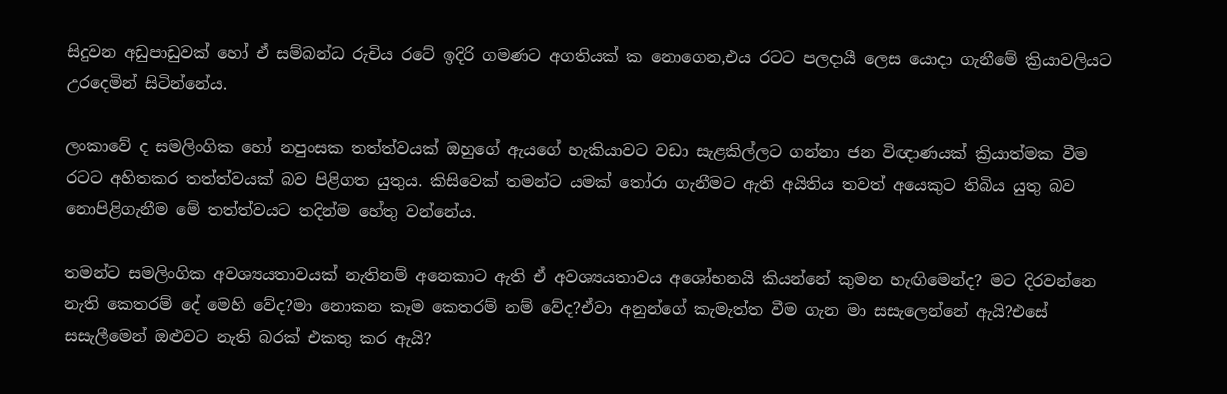සිදුවන අඩුපාඩුවක් හෝ ඒ සම්බන්ධ රුචිය රටේ ඉදිරි ගමණට අගතියක් ක නොගෙන,එය රටට පලදායී ලෙස යොදා ගැනීමේ ක්‍රියාවලියට උරදෙමින් සිටින්නේය.

ලංකාවේ ද සමලිංගික හෝ නපුංසක තත්ත්වයක් ඔහුගේ ඇයගේ හැකියාවට වඩා සැළකිල්ලට ගන්නා ජන විඥාණයක් ක්‍රියාත්මක වීම රටට අහිතකර තත්ත්වයක් බව පිළිගත යුතුය. කිසිවෙක් තමන්ට යමක් තෝරා ගැනීමට ඇති අයිතිය තවත් අයෙකුට තිබිය යුතු බව නොපිළිගැනීම මේ තත්ත්වයට තදින්ම හේතු වන්නේය.

තමන්ට සමලිංගික අවශ්‍යයතාවයක් නැතිනම් අනෙකාට ඇති ඒ අවශ්‍යයතාවය අශෝභනයි කියන්නේ කුමන හැඟිමෙන්ද? මට දිරවන්නෙ නැති කෙතරම් දේ මෙහි වේද?මා නොකන කෑම කෙතරම් නම් වේද?ඒවා අනුන්ගේ කැමැත්ත වීම ගැන මා සසැලෙන්නේ ඇයි?එසේ සසැලීමෙන් ඔළුවට නැති බරක් එකතු කර ඇයි?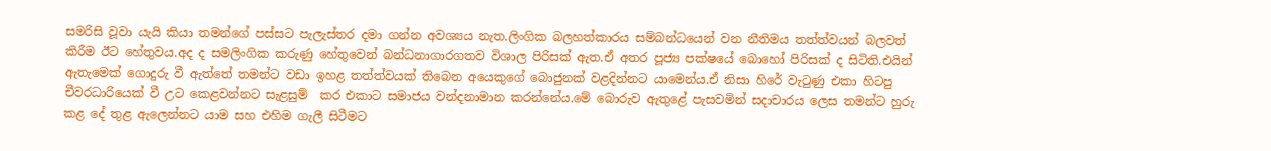සමරිසි වූවා යැයි කියා තමන්ගේ පස්සට පැලැස්තර දමා ගන්න අවශ්‍යය නැත.ලිංගික බලහත්කාරය සම්බන්ධයෙන් වන නීතිමය තත්ත්වයන් බලවත් කිරීම ඊට හේතුවය.අද ද සමලිංගික කරුණු හේතුවෙන් බන්ධනාගාරගතව විශාල පිරිසක් ඇත.ඒ අතර පූජ්‍ය පක්ෂයේ බොහෝ පිරිසක් ද සිටිති.එයින් ඇතැමෙක් ගොදුරු වී ඇත්තේ තමන්ට වඩා ඉහළ තත්ත්වයක් තිබෙන අයෙකුගේ බොජුනක් වළදින්නට යාමෙන්ය.ඒ නිසා හිරේ වැටුණු එකා හිටපු චීවරධාරියෙක් වී උට කෙළවන්නට සැළසුම්  කර එකාට සමාජය වන්දනාමාන කරන්නේය.මේ බොරුව ඇතුළේ පැසවමින් සදාචාරය ලෙස තමන්ට හුරු කළ දේ තුළ ඇලෙන්නට යාම සහ එහිම ගැලී සිටීමට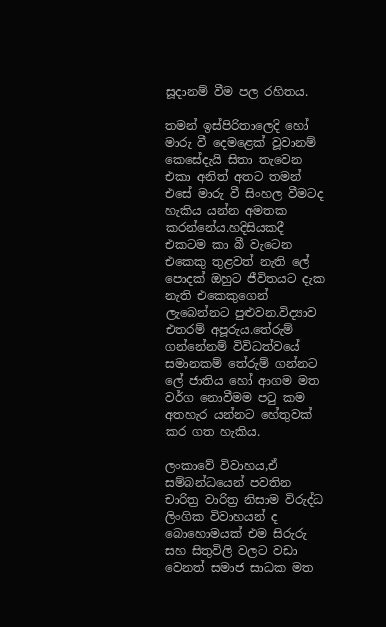සූදානම් වීම පල රහිතය.

තමන් ඉස්පිරිතාලෙදි හෝ මාරු වී දෙමළෙක් වූවානම් කෙසේදැයි සිතා තැවෙන එකා අනිත් අතට තමන් එසේ මාරු වී සිංහල වීමටද හැකිය යන්න අමතක කරන්නේය.හදිසියකදී එකටම කා බී වැටෙන එකෙකු තුළවත් නැති ලේ පොදක් ඔහුට ජීවිතයට දැක නැති එකෙකුගෙන් ලැබෙන්නට පුළුවන.විද්‍යාව එතරම් අපූරුය.තේරුම් ගන්නේනම් විවිධත්වයේ සමානකම් තේරුම් ගන්නට ලේ ජාතිය හෝ ආගම මත වර්ග නොවීමම පටු කම අතහැර යන්නට හේතුවක් කර ගත හැකිය.

ලංකාවේ විවාහය,ඒ සම්බන්ධයෙන් පවතින චාරිත්‍ර වාරිත්‍ර නිසාම විරුද්ධ ලිංගික විවාහයන් ද බොහොමයක් එම සිරුරු සහ සිතුවිලි වලට වඩා වෙනත් සමාජ සාධක මත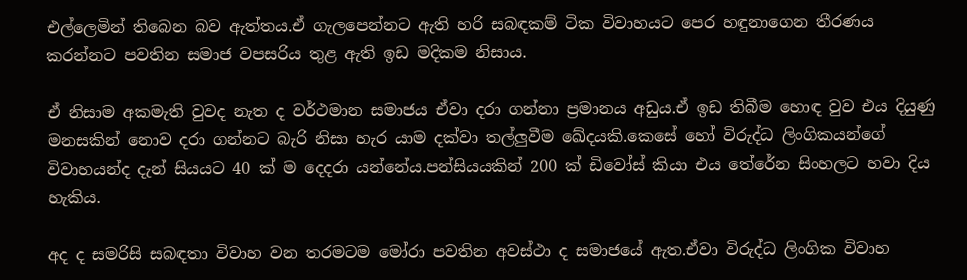එල්ලෙමින් තිබෙන බව ඇත්තය.ඒ ගැලපෙන්නට ඇති හරි සබඳකම් ටික විවාහයට පෙර හඳුනාගෙන තීරණය කරන්නට පවතින සමාජ වපසරිය තුළ ඇති ඉඩ මදිකම නිසාය.

ඒ නිසාම අකමැති වුවද නැත ද වර්ථමාන සමාජය ඒවා දරා ගන්නා ප්‍රමානය අඩුය.ඒ ඉඩ තිබීම හොඳ වුව එය දියුණු මනසකින් නොව දරා ගන්නට බැරි නිසා හැර යාම දක්වා තල්ලුවීම ඛේදයකි.කෙසේ හෝ විරුද්ධ ලිංගිකයන්ගේ විවාහයන්ද දැන් සියයට 40 ක් ම දෙදරා යන්නේය.පන්සියයකින් 200 ක් ඩිවෝස් කියා එය තේරේන සිංහලට හවා දිය හැකිය.

අද ද සමරිසි සබඳතා විවාහ වන තරමටම මෝරා පවතින අවස්ථා ද සමාජයේ ඇත.ඒවා විරුද්ධ ලිංගික විවාහ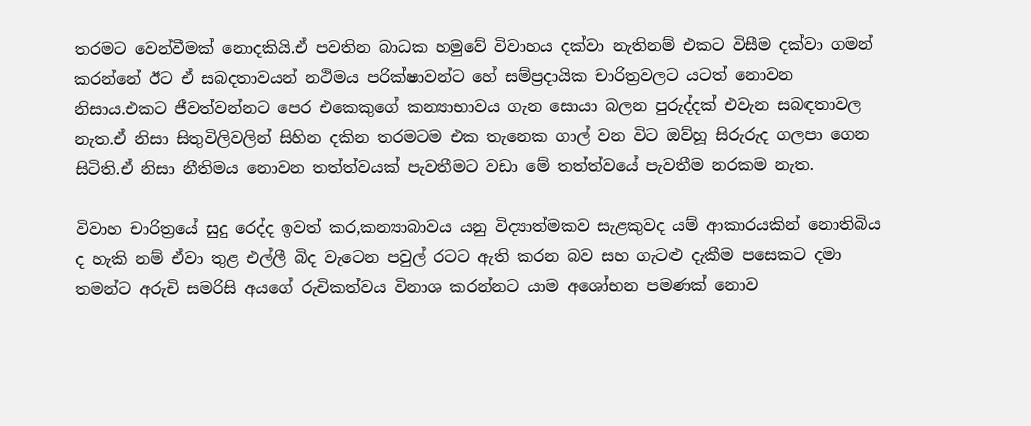තරමට වෙන්වීමක් නොදකියි.ඒ පවතින බාධක හමුවේ විවාහය දක්වා නැතිනම් එකට විසීම දක්වා ගමන් කරන්නේ ඊට ඒ සබදතාවයන් නථිමය පරික්ෂාවන්ට හේ සම්ප්‍රදායික චාරිත්‍රවලට යටත් නොවන නිසාය.එකට ජීවත්වන්නට පෙර එකෙකුගේ කන්‍යාභාවය ගැන සොයා බලන පුරුද්දක් එවැන සබඳතාවල නැත.ඒ නිසා සිතුවිලිවලින් සිහින දකින තරමටම එක තැනෙක ගාල් වන විට ඔව්හූ සිරුරුද ගලපා ගෙන සිටිති.ඒ නිසා නීතිමය නොවන තත්ත්වයක් පැවතීමට වඩා මේ තත්ත්වයේ පැවතීම නරකම නැත.

විවාහ චාරිත්‍රයේ සුදු රෙද්ද ඉවත් කර,කන්‍යාබාවය යනු විද්‍යාත්මකව සැළකුවද යම් ආකාරයකින් නොතිබිය ද හැකි නම් ඒවා තුළ එල්ලී බිද වැටෙන පවුල් රටට ඇති කරන බව සහ ගැටළු දැකීම පසෙකට දමා තමන්ට අරුචි සමරිසි අයගේ රුචිකත්වය විනාශ කරන්නට යාම අශෝභන පමණක් නොව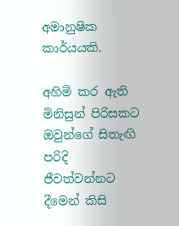අමානුෂික කාර්යයකි.

අහිමි කර ඇති මිනිසුන් පිරිසකට ඔවුන්ගේ සිතැඟි පරිදි ජීවත්වන්නට දීමෙන් කිසි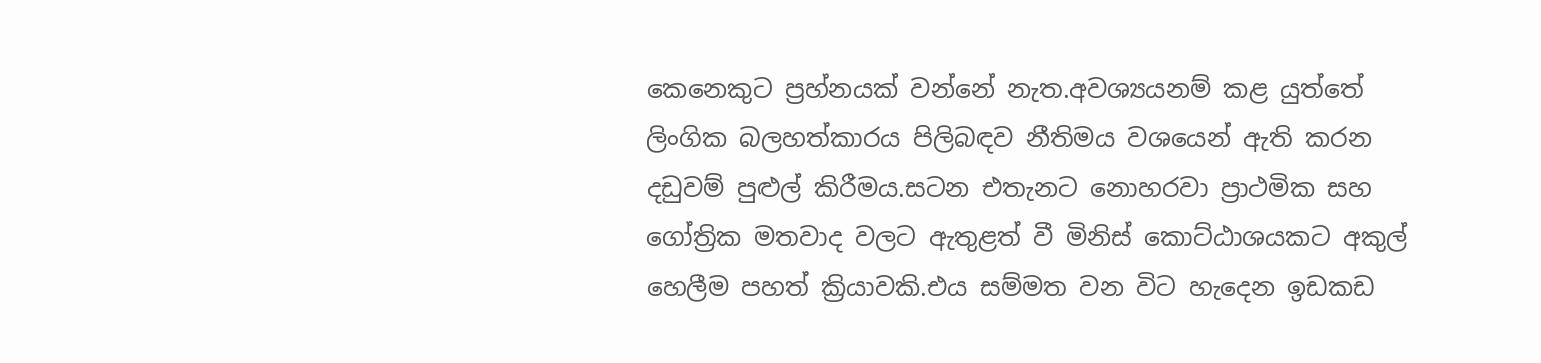කෙනෙකුට ප්‍රහ්නයක් වන්නේ නැත.අවශ්‍යයනම් කළ යුත්තේ ලිංගික බලහත්කාරය පිලිබඳව නීතිමය වශයෙන් ඇති කරන දඩුවම් පුළුල් කිරීමය.සටන එතැනට නොහරවා ප්‍රාථමික සහ ගෝත්‍රික මතවාද වලට ඇතුළත් වී මිනිස් කොට්ඨාශයකට අකුල් හෙලීම පහත් ක්‍රියාවකි.එය සම්මත වන විට හැදෙන ඉඩකඩ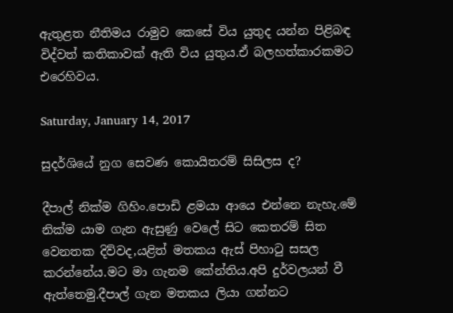ඇතුළත නීතිමය රාමුව කෙසේ විය යුතුද යන්න පිළිබඳ විද්වත් කතිකාවක් ඇති විය යුතුය.ඒ බලහත්කාරකමට එරෙහිවය.

Saturday, January 14, 2017

සුදර්ශියේ නුග සෙවණ කොයිතරම් සිසිලස ද?

දීපාල් නික්ම ගිහිං.පොඩි ළමයා ආයෙ එන්නෙ නැහැ.මේ නික්ම යාම ගැන ඇසුණු වෙලේ සිට කෙතරම් සිත වෙනතක දිව්වද,යළිත් මතකය ඇස් පිහාටු සසල කරන්නේය.මට මා ගැනම කේන්තිය.අපි දුර්වලයන් වී ඇත්තෙමු.දීපාල් ගැන මතකය ලියා ගන්නට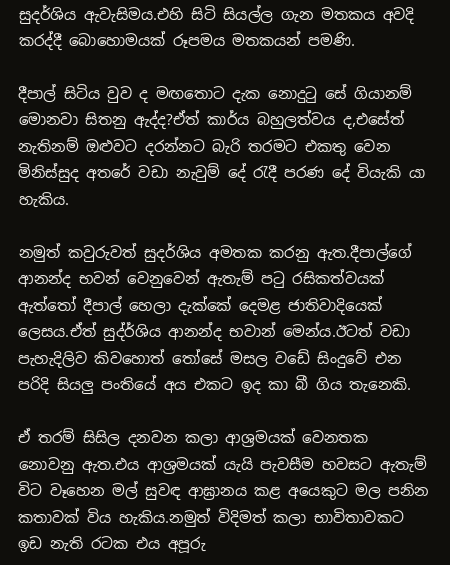සුදර්ශිය ඇවැසිමය.එහි සිටි සියල්ල ගැන මතකය අවදි කරද්දී බොහොමයක් රූපමය මතකයන් පමණි.

දීපාල් සිටිය වුව ද මඟතොට දැක නොදුටු සේ ගියානම් මොනවා සිතනු ඇද්ද?ඒත් කාර්ය බහුලත්වය ද,එසේත් නැතිනම් ඔළුවට දරන්නට බැරි තරමට එකතු වෙන මිනිස්සුද අතරේ වඩා නැවුම් දේ රැදී පරණ දේ වියැකි යා හැකිය.

නමුත් කවුරුවත් සුදර්ශිය අමතක කරනු ඇත.දීපාල්ගේ ආනන්ද භවන් වෙනුවෙන් ඇතැම් පටු රසිකත්වයක් ඇත්තෝ දීපාල් හෙලා දැක්කේ දෙමළ ජාතිවාදියෙක් ලෙසය.ඒත් සුද්ර්ශිය ආනන්ද භවාන් මෙන්ය.ඊටත් වඩා පැහැදිලිව කිවහොත් තෝසේ මසල වඩේ සිංදුවේ එන පරිදි සියලු පංතියේ අය එකට ඉද කා බී ගිය තැනෙකි.

ඒ තරම් සිසිල දනවන කලා ආශ්‍රමයක් වෙනතක නොවනු ඇත.එය ආශ්‍රමයක් යැයි පැවසීම හවසට ඇතැම් විට වෑහෙන මල් සුවඳ ආඝ්‍රානය කළ අයෙකුට මල පනින කතාවක් විය හැකිය.නමුත් විදිමත් කලා භාවිතාවකට ඉඩ නැති රටක එය අපූරු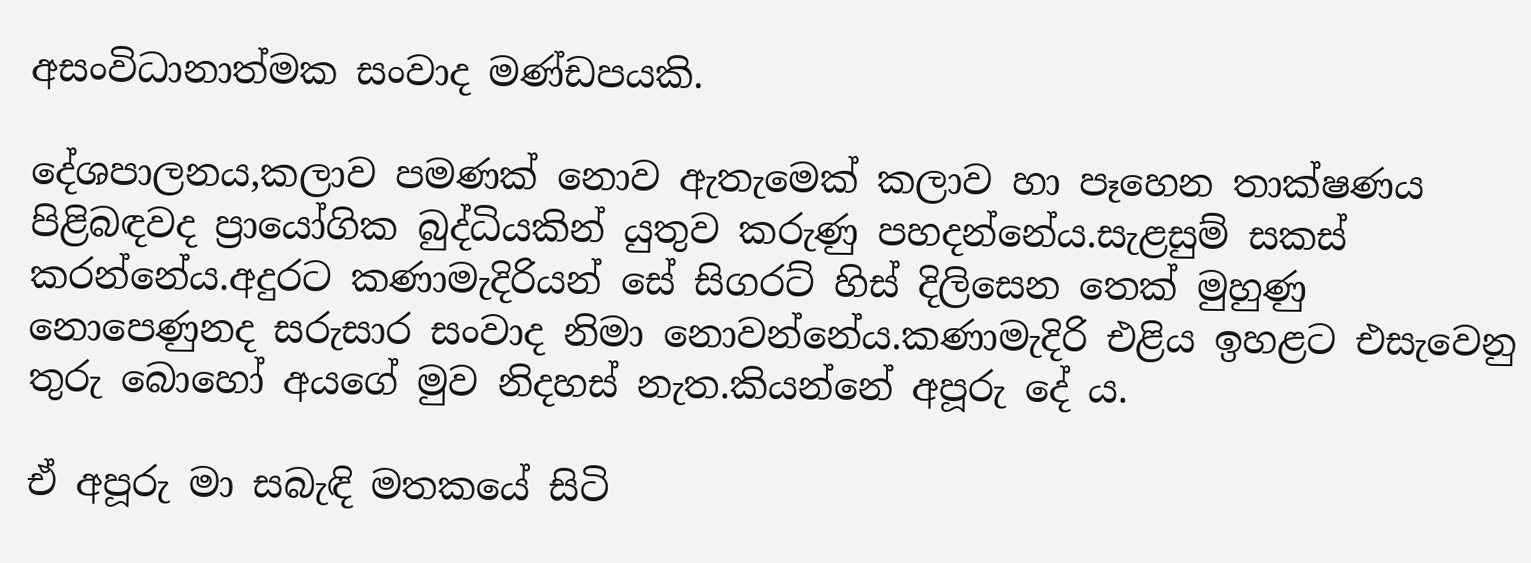අසංවිධානාත්මක සංවාද මණ්ඩපයකි.

දේශපාලනය,කලාව පමණක් නොව ඇතැමෙක් කලාව හා පෑහෙන තාක්ෂණය පිළිබඳවද ප්‍රායෝගික බුද්ධියකින් යුතුව කරුණු පහදන්නේය.සැළසුම් සකස් කරන්නේය.අදුරට කණාමැදිරියන් සේ සිගරට් හිස් දිලිසෙන තෙක් මුහුණු නොපෙණුනද සරුසාර සංවාද නිමා නොවන්නේය.කණාමැදිරි එළිය ඉහළට එසැවෙනු තුරු බොහෝ අයගේ මුව නිදහස් නැත.කියන්නේ අපූරු දේ ය.

ඒ අපූරු මා සබැඳි මතකයේ සිටි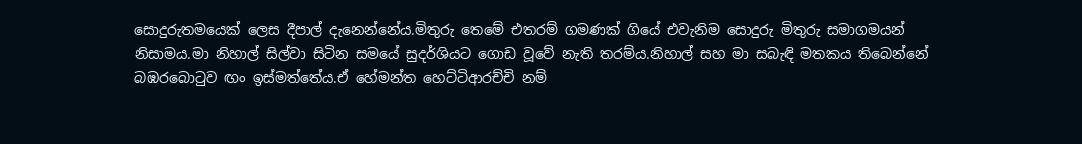සොදුරුතමයෙක් ලෙස දීපාල් දැනෙන්නේය.මිතුරු තෙමේ එතරම් ගමණක් ගියේ එවැනිම සොදුරු මිතුරු සමාගමයන් නිසාමය.මා නිහාල් සිල්වා සිටින සමයේ සුදර්ශියට ගොඩ වූවේ නැති තරම්ය.නිහාල් සහ මා සබැඳි මතකය තිබෙන්නේ බඹරබොටුව ඟං ඉස්මත්තේය.ඒ හේමන්ත හෙට්ටිආරච්චි නම්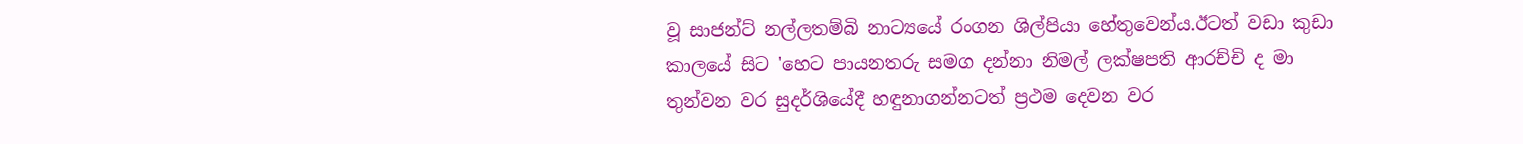වූ සාජන්ට් නල්ලතම්බි නාට්‍යයේ රංගන ශිල්පියා හේතුවෙන්ය.ඊටත් වඩා කුඩා කාලයේ සිට 'හෙට පායනතරු සමග දන්නා නිමල් ලක්ෂපති ආරච්චි ද මා තුන්වන වර සුදර්ශියේදී හඳුනාගන්නටත් ප්‍රථම දෙවන වර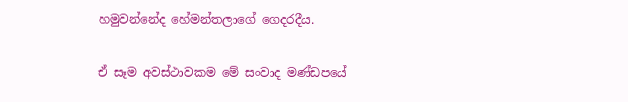හමුවන්නේද හේමන්තලාගේ ගෙදරදීය.

ඒ සෑම අවස්ථාවකම මේ සංවාද මණ්ඩපයේ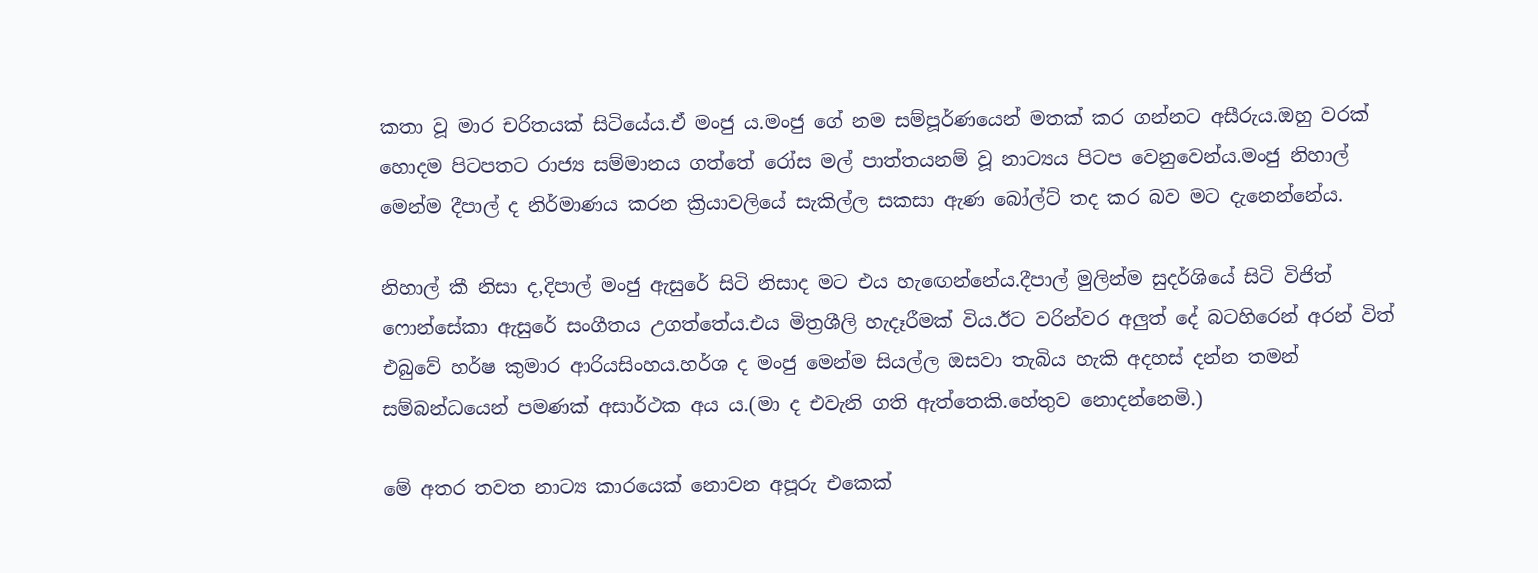කතා වූ මාර චරිතයක් සිටියේය.ඒ මංජු ය.මංජු ගේ නම සම්පූර්ණයෙන් මතක් කර ගන්නට අසීරුය.ඔහු වරක් හොදම පිටපතට රාජ්‍ය සම්මානය ගත්තේ රෝස මල් පාත්තයනම් වූ නාට්‍යය පිටප වෙනුවෙන්ය.මංජු නිහාල් මෙන්ම දීපාල් ද නිර්මාණය කරන ක්‍රියාවලියේ සැකිල්ල සකසා ඇණ බෝල්ට් තද කර බව මට දැනෙන්නේය.

නිහාල් කී නිසා ද,දිපාල් මංජු ඇසුරේ සිටි නිසාද මට එය හැඟෙන්නේය.දීපාල් මුලින්ම සුදර්ශියේ සිටි විජිත් ෆොන්සේකා ඇසුරේ සංගීතය උගත්තේය.එය මිත්‍රශීලි හැදෑරීමක් විය.ඊට වරින්වර අලුත් දේ බටහිරෙන් අරන් විත් එබුවේ හර්ෂ කුමාර ආරියසිංහය.හර්ශ ද මංජු මෙන්ම සියල්ල ඔසවා තැබිය හැකි අදහස් දන්න තමන් සම්බන්ධයෙන් පමණක් අසාර්ථක අය ය.(මා ද එවැනි ගති ඇත්තෙකි.හේතුව නොදන්නෙමි.)

මේ අතර තවත නාට්‍ය කාරයෙක් නොවන අපූරු එකෙක්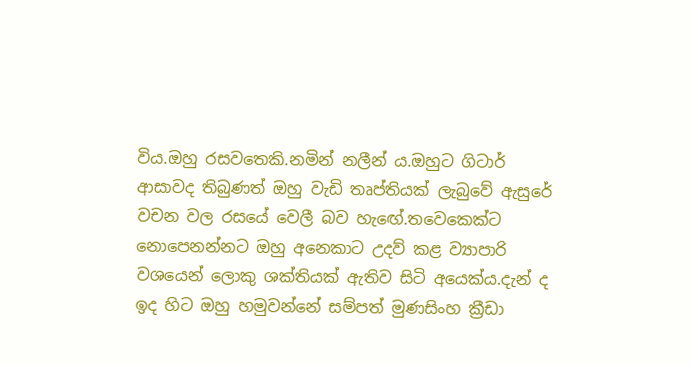විය.ඔහු රසවතෙකි.නමින් නලීන් ය.ඔහුට ගිටාර් ආසාවද තිබුණත් ඔහු වැඩි තෘප්තියක් ලැබුවේ ඇසුරේ වචන වල රසයේ වෙලී බව හැඟේ.තවෙකෙක්ට නොපෙනන්නට ඔහු අනෙකාට උදව් කළ ව්‍යාපාරි වශයෙන් ලොකු ශක්තියක් ඇතිව සිටි අයෙක්ය.දැන් ද ඉද හිට ඔහු හමුවන්නේ සම්පත් මුණසිංහ ක්‍රීඩා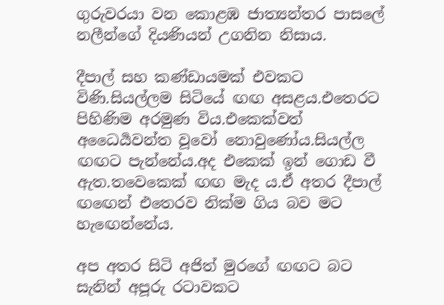ගුරුවරයා වන කොළඹ ජාත්‍යන්තර පාසලේ නලීන්ගේ දියණියන් උගනින නිසාය.

දීපාල් සහ කණ්ඩායමක් එවකට විණි.සියල්ලම සිටියේ ඟඟ අසළය.එතෙරට පිහිණිම අරමුණ විය.එකෙක්වත් අධෛර්‍යවන්ත වූවෝ නොවුණෝය.සියල්ල ඟඟට පැන්නේය.අද එකෙක් ඉන් ගොඩ වී ඇත.තවෙකෙක් ඟඟ මැද ය.ඒ අතර දීපාල් ඟඟෙන් එතෙරව නික්ම ගිය බව මට හැඟෙන්නේය.

අප අතර සිටි අජිත් මුරගේ ඟඟට බට සැනින් අපූරු රටාවකට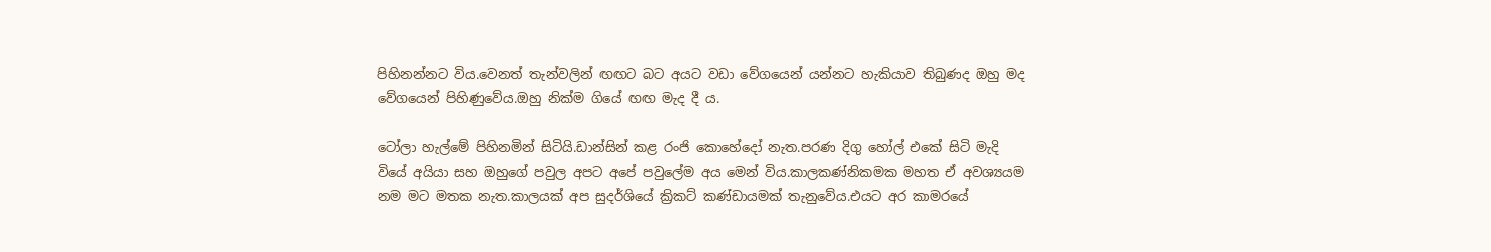පිහිනන්නට විය.වෙනත් තැන්වලින් ඟඟට බට අයට වඩා වේගයෙන් යන්නට හැකියාව තිබුණද ඔහු මද වේගයෙන් පිහිණුවේය.ඔහු නික්ම ගියේ ඟඟ මැද දී ය.

ටෝලා හැල්මේ පිහිනමින් සිටියි.ඩාන්සින් කළ රංජි කොහේදෝ නැත.පරණ දිගු හෝල් එකේ සිටි මැදි වියේ අයියා සහ ඔහුගේ පවුල අපට අපේ පවුලේම අය මෙන් විය.කාලකණ්නිකමක මහත ඒ අවශ්‍යයම නම මට මතක නැත.කාලයක් අප සුදර්ශියේ ක්‍රිකට් කණ්ඩායමක් තැනුවේය.එයට අර කාමරයේ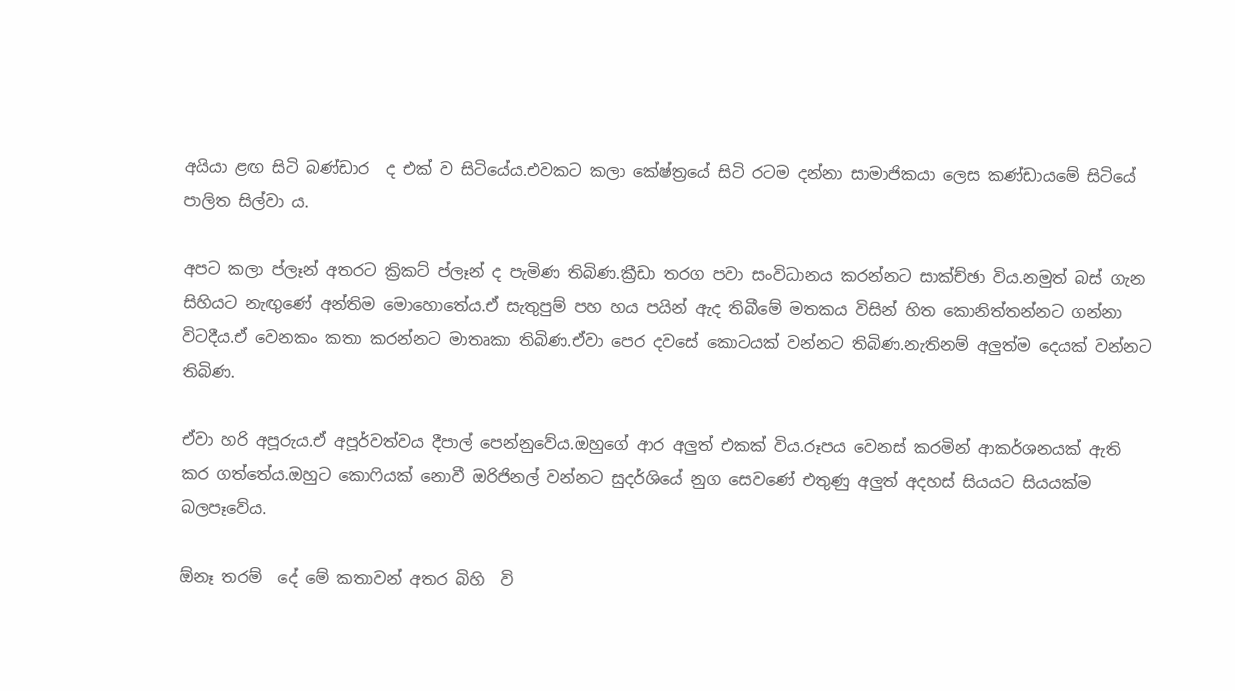අයියා ළඟ සිටි බණ්ඩාර  ද එක් ව සිටියේය.එවකට කලා කේෂ්ත්‍රයේ සිටි රටම දන්නා සාමාජිකයා ලෙස කණ්ඩායමේ සිටියේ පාලිත සිල්වා ය.

අපට කලා ප්ලෑන් අතරට ක්‍රිකට් ප්ලෑන් ද පැමිණ තිබිණ.ක්‍රීඩා තරග පවා සංවිධානය කරන්නට සාක්ච්ඡා විය.නමුත් බස් ගැන සිහියට නැඟුණේ අන්තිම මොහොතේය.ඒ සැතුපුම් පහ හය පයින් ඇද තිබීමේ මතකය විසින් හිත කොනිත්තන්නට ගන්නා විටදීය.ඒ වෙනකං කතා කරන්නට මාතෘකා තිබිණ.ඒවා පෙර දවසේ කොටයක් වන්නට තිබිණ.නැතිනම් අලුත්ම දෙයක් වන්නට තිබිණ.

ඒවා හරි අපූරුය.ඒ අපූර්වත්වය දීපාල් පෙන්නුවේය.ඔහුගේ ආර අලුත් එකක් විය.රූපය වෙනස් කරමින් ආකර්ශනයක් ඇති කර ගත්තේය.ඔහුට කොෆියක් නොවී ඔරිජිනල් වන්නට සුදර්ශියේ නුග සෙවණේ එතුණු අලුත් අදහස් සියයට සියයක්ම බලපෑවේය.

ඕනෑ තරම්  දේ මේ කතාවන් අතර බිහි  වි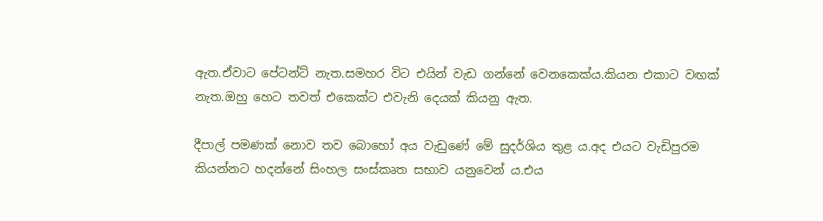ඇත.ඒවාට පේටන්ට් නැත.සමහර විට එයින් වැඩ ගන්නේ වෙනකෙක්ය.කියන එකාට වඟක් නැත.ඔහු හෙට තවත් එකෙක්ට එවැනි දෙයක් කියනු ඇත.

දීපාල් පමණක් නොව තව බොහෝ අය වැඩුණේ මේ සුදර්ශිය තුළ ය.අද එයට වැඩිපුරම කියන්නට හදන්නේ සිංහල සංස්කෘත සභාව යනුවෙන් ය.එය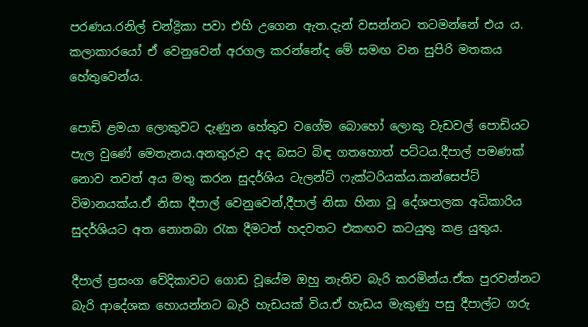පරණය.රනිල් චන්ද්‍රිකා පවා එහි උගෙන ඇත.දැන් වසන්නට තටමන්නේ එය ය. කලාකාරයෝ ඒ වෙනුවෙන් අරගල කරන්නේද මේ සමඟ වන සුපිරි මතකය හේතුවෙන්ය.

පොඩි ළමයා ලොකුවට දැණුන හේතුව වගේම බොහෝ ලොකු වැඩවල් පොඩියට පැල වුණේ මෙතැනය.අනතුරුව අද බසට බිඳ ගතහොත් පට්ටය.දීපාල් පමණක් නොව තවත් අය මතු කරන සුදර්ශිය ටැලන්ට් ෆැක්ටරියක්ය.කන්සෙප්ට් විමානයක්ය.ඒ නිසා දීපාල් වෙනුවෙන්,දීපාල් නිසා හිනා වූ දේශපාලක අධිකාරිය සුදර්ශියට අත නොතබා රැක දීමටත් හදවතට එකඟව කටයුතු කළ යුතුය.

දීපාල් ප්‍රසංග වේදිකාවට ගොඩ වූයේම ඔහු නැතිව බැරි කරමින්ය.ඒක පුරවන්නට බැරි ආදේශක හොයන්නට බැරි හැඩයක් විය.ඒ හැඩය මැකුණු පසු දීපාල්ට ගරු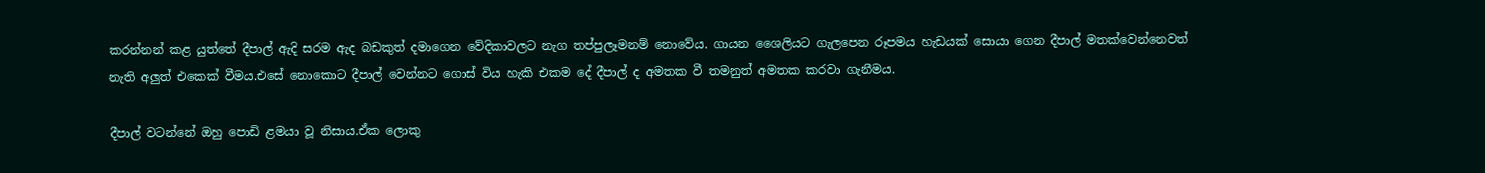කරන්නන් කළ යුත්තේ දීපාල් ඇදි සරම ඇද බඩකුත් දමාගෙන වේදිකාවලට නැග තප්පුලෑමනම් නොවේය. ගායන ශෛලියට ගැලපෙන රූපමය හැඩයක් සොයා ගෙන දීපාල් මතක්වෙන්නෙවත් නැති අලුත් එකෙක් වීමය.එසේ නොකොට දීපාල් වෙන්නට ගොස් විය හැකි එකම දේ දීපාල් ද අමතක වී තමනුත් අමතක කරවා ගැනීමය.

දීපාල් වටන්නේ ඔහු පොඩි ළමයා වූ නිසාය.ඒක ලොකු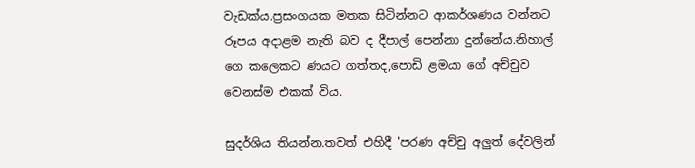වැඩක්ය.ප්‍රසංගයක මතක සිටින්නට ආකර්ශණය වන්නට රූපය අදාළම නැති බව ද දීපාල් පෙන්නා දුන්නේය.නිහාල් ගෙ කලෙකට ණයට ගත්තද,පොඩි ළමයා ගේ අච්චුව වෙනස්ම එකක් විය.

සුදර්ශිය තියන්න.තවත් එහිදී 'පරණ අච්චු අලුත් දේවලින්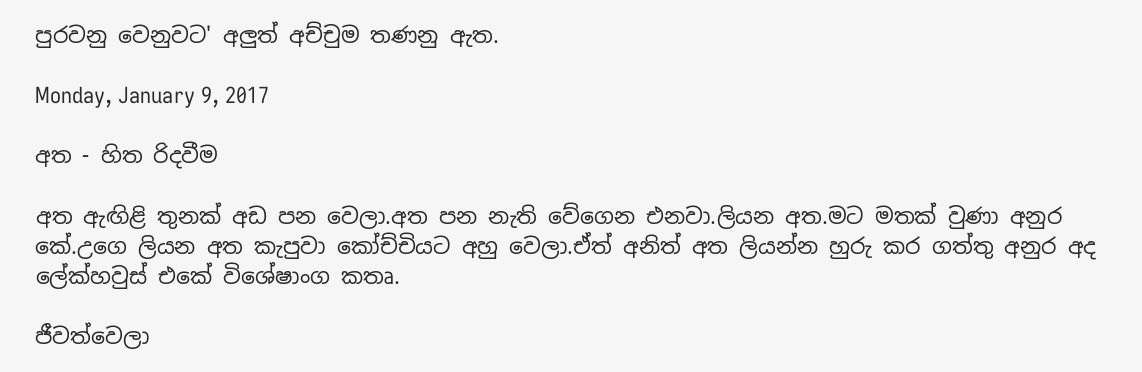පුරවනු වෙනුවට' අලුත් අච්චුම තණනු ඇත.

Monday, January 9, 2017

අත - හිත රිදවීම

අත ඇඟිළි තුනක් අඩ පන වෙලා.අත පන නැති වේගෙන එනවා.ලියන අත.මට මතක් වුණා අනුර කේ.උගෙ ලියන අත කැපුවා කෝච්චියට අහු වෙලා.ඒත් අනිත් අත ලියන්න හුරු කර ගත්තු අනුර අද ලේක්හවුස් එකේ විශේෂාංග කතෘ.

ජීවත්වෙලා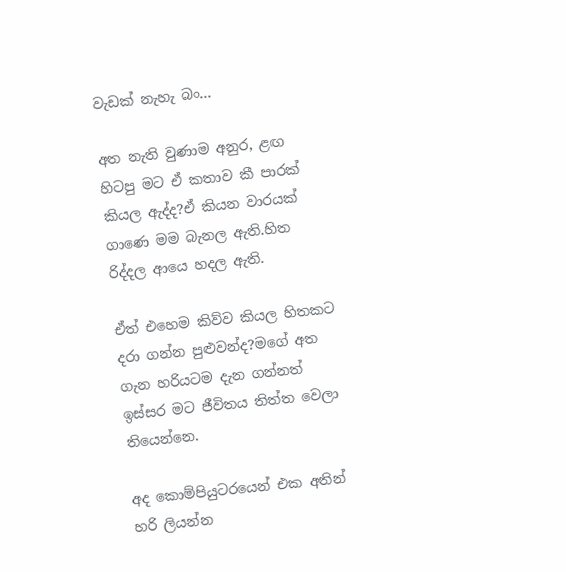වැඩක් නැහැ බං...

අත නැති වුණාම අනුර, ළඟ හිටපු මට ඒ කතාව කී පාරක් කියල ඇද්ද?ඒ කියන වාරයක් ගාණෙ මම බැනල ඇති.හිත රිද්දල ආයෙ හදල ඇති.

ඒත් එහෙම කිව්ව කියල හිතකට දරා ගන්න පුළුවන්ද?මගේ අත ගැන හරියටම දැන ගන්නත් ඉස්සර මට ජීවිතය තිත්ත වෙලා තියෙන්නෙ.

අද කොම්පියුටරයෙන් එක අතින් හරි ලියන්න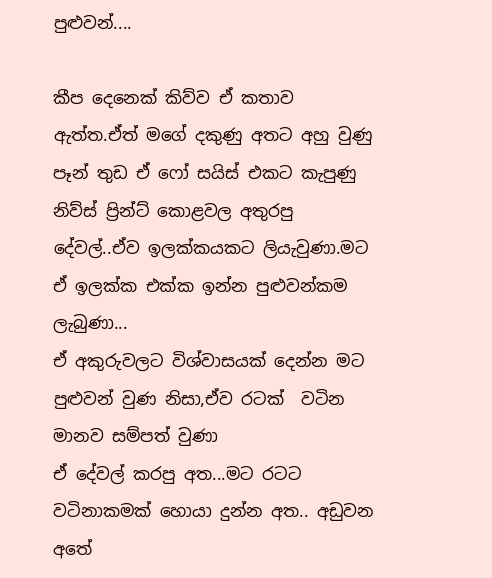පුළුවන්....

කීප දෙනෙක් කිව්ව ඒ කතාව ඇත්ත.ඒත් මගේ දකුණු අතට අහු වුණු පෑන් තුඩ ඒ ෆෝ සයිස් එකට කැපුණු නිව්ස් ප්‍රින්ට් කොළවල අතුරපු දේවල්..ඒව ඉලක්කයකට ලියැවුණා.මට ඒ ඉලක්ක එක්ක ඉන්න පුළුවන්කම ලැබුණා...
ඒ අකුරුවලට විශ්වාසයක් දෙන්න මට පුළුවන් වුණ නිසා,ඒව රටක්  වටින මානව සම්පත් වුණා
ඒ දේවල් කරපු අත...මට රටට වටිනාකමක් හොයා දුන්න අත.. අඩුවන අතේ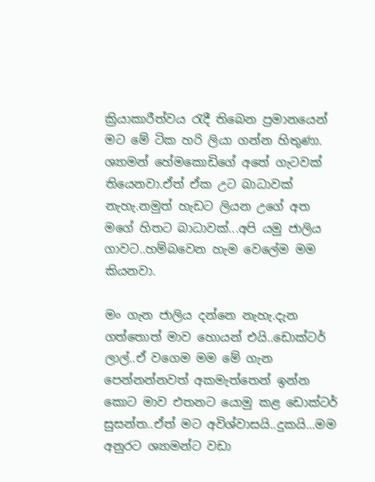ක්‍රියාකාරීත්වය රැදී තිබෙන ප්‍රමානයෙන් මට මේ ටික හරි ලියා ගන්න හිතුණා.
ශ්‍යාමන් හේමකොඩිගේ අතේ ගැටවක් තියෙනවා.ඒත් ඒක උට බාධාවක් නැහැ.නමුත් හැඩට ලියන උගේ අත මගේ හිතට බාධාවක්...අපි යමු ජාලිය ගාවට..හම්බවෙන හැම වෙලේම මම කියනවා.

මං ගැන ජාලිය දන්නෙ නැහැ.දැන ගත්තොත් මාව හොයන් එයි..ඩොක්ටර් ලාල්..ඒ වගෙම මම මේ ගැන පෙන්නන්නවත් අකමැත්තෙන් ඉන්න කොට මාව එතනට යොමු කළ ඩොක්ටර් සුසන්ත..ඒත් මට අවිශ්වාසයි..දුකයි...මම අනුරට ශ්‍යාමන්ට වඩා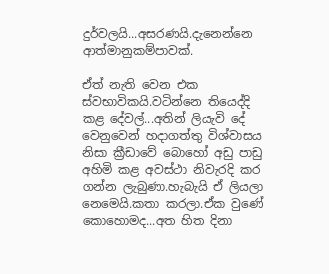දුර්වලයි...අසරණයි.දැනෙන්නෙ ආත්මානුකම්පාවක්.

ඒත් නැති වෙන එක ස්වභාවිකයි.වටින්නෙ තියෙද්දි කළ දේවල්...අතින් ලියැවි දේ වෙනුවෙන් හදාගත්තු විශ්වාසය නිසා ක්‍රීඩාවේ බොහෝ අඩු පාඩු අහිමි කළ අවස්ථා නිවැරදි කර ගන්න ලැබුණා.හැබැයි ඒ ලියලා නෙමෙයි.කතා කරලා.ඒක වුණේ කොහොමද...අත හිත දිනා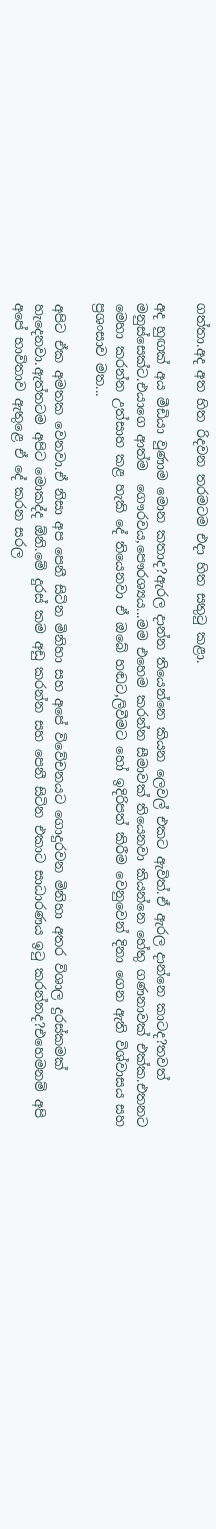ගත්තා.අද අත හිත රිදවන තරමටම එදා හිත සතුටු කළා.

අද හුඟක් අය මීඩියා වුණාම මොන කතාද?ඇරල දාන්න තියෙන්නෙ කියන ලෙවල් එකට ඇවිත්.ඒ ඇරල දාන්නෙ කාටද?තවත් මනුස්සෙක්ට.එයාගෙ ආත්ම  ගෞරවය,පෞරශ්‍යය...මම එහෙම කරන්න සීමාවක් තියෙනවා කියන්නෙ හේතු ගණනාවක් එක්ක.එතනට මෙහා කරන්න උත්සාහ කළ හැකි දේ තියෙනවා ඒ ඔබේ හඬට,ලිවීමට හෝ ඉදිරිපත් කිරීම වෙනුවෙන් දිනා ගෙන ඇති විශ්වාසය සහ ප්‍රශංසාව මත...

අපිට ඒක අමතක වෙනවා.ඒ නිසා අප පෙනී සිටින මිනිහා සහ අපේ විවේචනයට ගොදුරවන මිනිහා අතර විශාල දුරස්කමක් හැදෙනවා.ඇත්තටම අපිට මොකද්ද ඕනි.මේ දුරස් කම අඩු කරන්න සහ පෙනී සිටින එකාට සාධාරණය ඉටු කරන්නද?එහෙමනම් අපි අපේ භාවිතාව ඇතුළෙ ඒ දේ කරන සරල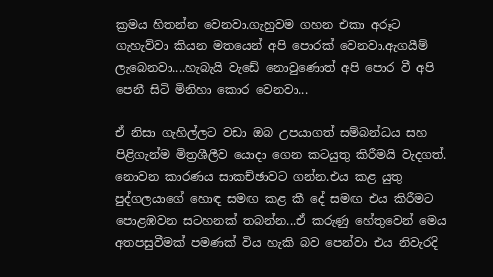ක්‍රමය හිතන්න වෙනවා.ගැහුවම ගහන එකා අරූට ගැහැව්වා කියන මතයෙන් අපි පොරක් වෙනවා.ඇගයීම් ලැබෙනවා....හැබැයි වැඩේ නොවුණොත් අපි පොර වී අපි පෙනී සිටි මිනිහා කොර වෙනවා...

ඒ නිසා ගැහිල්ලට වඩා ඔබ උපයාගත් සම්බන්ධය සහ පිළිගැන්ම මිත්‍රශීලීව යොදා ගෙන කටයුතු කිරීමයි වැදගත්. නොවන කාරණය සාකච්ඡාවට ගන්න.එය කළ යුතු පුද්ගලයාගේ හොඳ සමඟ කළ කී දේ සමඟ එය කිරීමට පොළඹවන සටහනක් තබන්න...ඒ කරුණු හේතුවෙන් මෙය අතපසුවීමක් පමණක් විය හැකි බව පෙන්වා එය නිවැරදි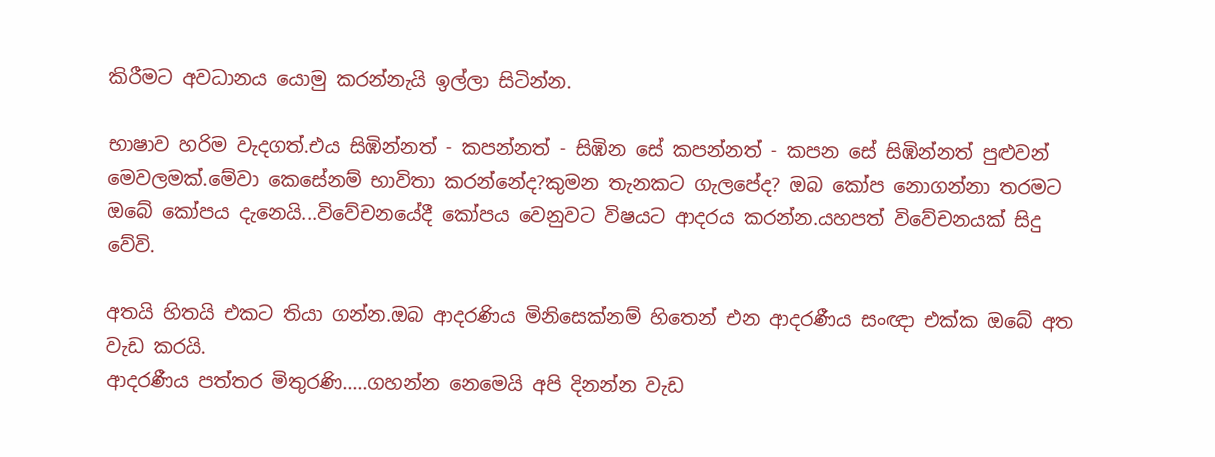කිරීමට අවධානය යොමු කරන්නැයි ඉල්ලා සිටින්න.

භාෂාව හරිම වැදගත්.එය සිඹින්නත් - කපන්නත් - සිඹින සේ කපන්නත් - කපන සේ සිඹින්නත් පුළුවන් මෙවලමක්.මේවා කෙසේනම් භාවිතා කරන්නේද?කුමන තැනකට ගැලපේද? ඔබ කෝප නොගන්නා තරමට ඔබේ කෝපය දැනෙයි...විවේචනයේදී කෝපය වෙනුවට විෂයට ආදරය කරන්න.යහපත් විවේචනයක් සිදු වේවි.

අතයි හිතයි එකට තියා ගන්න.ඔබ ආදරණිය මිනිසෙක්නම් හිතෙන් එන ආදරණීය සංඥා එක්ක ඔබේ අත වැඩ කරයි.
ආදරණීය පත්තර මිතුරණි.....ගහන්න නෙමෙයි අපි දිනන්න වැඩ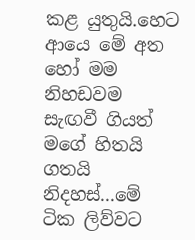කළ යුතුයි.හෙට ආයෙ මේ අත හෝ මම නිහඩවම සැඟවී ගියත් මගේ හිතයි ගතයි නිදහස්...මේ ටික ලිව්වට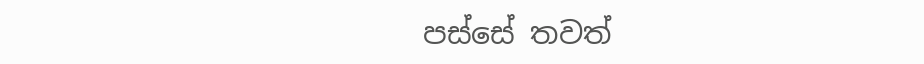පස්සේ තවත්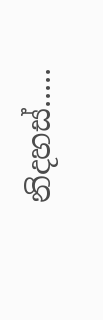නිදහස්.....